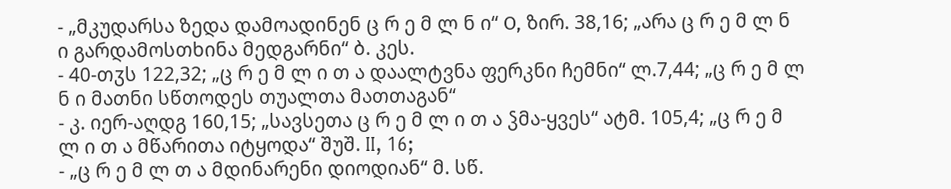- „მკუდარსა ზედა დამოადინენ ც რ ე მ ლ ნ ი“ О, ზირ. 38,16; „არა ც რ ე მ ლ ნ ი გარდამოსთხინა მედგარნი“ ბ. კეს.
- 40-თჳს 122,32; „ც რ ე მ ლ ი თ ა დაალტვნა ფერკნი ჩემნი“ ლ.7,44; „ც რ ე მ ლ ნ ი მათნი სწთოდეს თუალთა მათთაგან“
- კ. იერ-აღდგ 160,15; „სავსეთა ც რ ე მ ლ ი თ ა ჴმა-ყვეს“ ატმ. 105,4; „ც რ ე მ ლ ი თ ა მწარითა იტყოდა“ შუშ. II, 16;
- „ც რ ე მ ლ თ ა მდინარენი დიოდიან“ მ. სწ.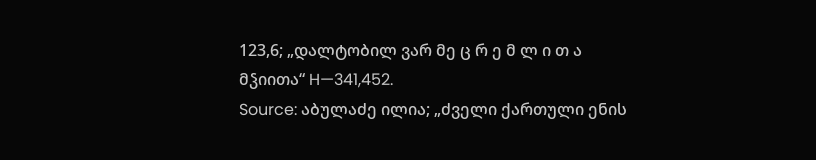123,6; „დალტობილ ვარ მე ც რ ე მ ლ ი თ ა მჴიითა“ H—341,452.
Source: აბულაძე ილია; „ძველი ქართული ენის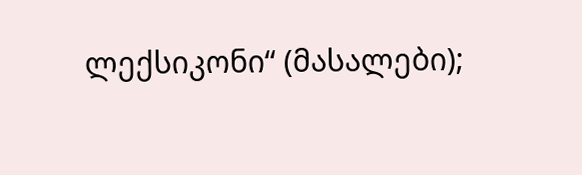ლექსიკონი“ (მასალები);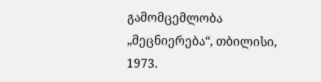გამომცემლობა „მეცნიერება“, თბილისი, 1973.